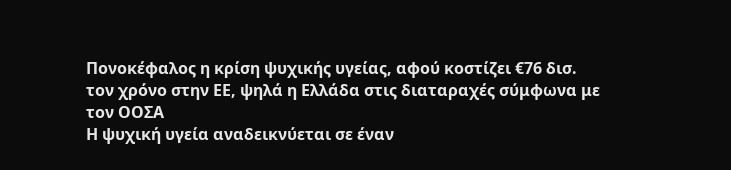Πονοκέφαλος η κρίση ψυχικής υγείας, αφού κοστίζει €76 δισ. τον χρόνο στην ΕΕ, ψηλά η Ελλάδα στις διαταραχές σύμφωνα με τον ΟΟΣΑ
Η ψυχική υγεία αναδεικνύεται σε έναν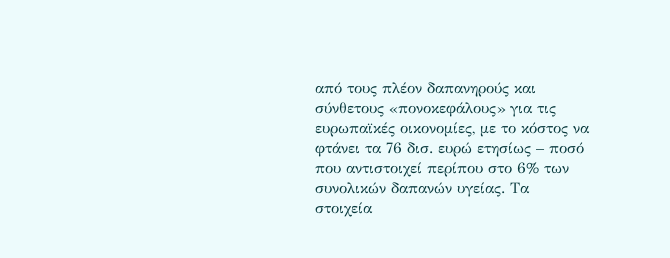από τους πλέον δαπανηρούς και σύνθετους «πονοκεφάλους» για τις ευρωπαϊκές οικονομίες, με το κόστος να φτάνει τα 76 δισ. ευρώ ετησίως – ποσό που αντιστοιχεί περίπου στο 6% των συνολικών δαπανών υγείας. Τα στοιχεία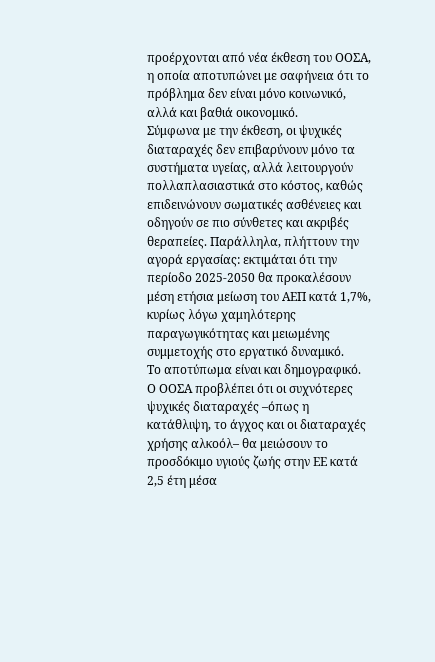προέρχονται από νέα έκθεση του ΟΟΣΑ, η οποία αποτυπώνει με σαφήνεια ότι το πρόβλημα δεν είναι μόνο κοινωνικό, αλλά και βαθιά οικονομικό.
Σύμφωνα με την έκθεση, οι ψυχικές διαταραχές δεν επιβαρύνουν μόνο τα συστήματα υγείας, αλλά λειτουργούν πολλαπλασιαστικά στο κόστος, καθώς επιδεινώνουν σωματικές ασθένειες και οδηγούν σε πιο σύνθετες και ακριβές θεραπείες. Παράλληλα, πλήττουν την αγορά εργασίας: εκτιμάται ότι την περίοδο 2025-2050 θα προκαλέσουν μέση ετήσια μείωση του ΑΕΠ κατά 1,7%, κυρίως λόγω χαμηλότερης παραγωγικότητας και μειωμένης συμμετοχής στο εργατικό δυναμικό.
Το αποτύπωμα είναι και δημογραφικό. Ο ΟΟΣΑ προβλέπει ότι οι συχνότερες ψυχικές διαταραχές –όπως η κατάθλιψη, το άγχος και οι διαταραχές χρήσης αλκοόλ– θα μειώσουν το προσδόκιμο υγιούς ζωής στην ΕΕ κατά 2,5 έτη μέσα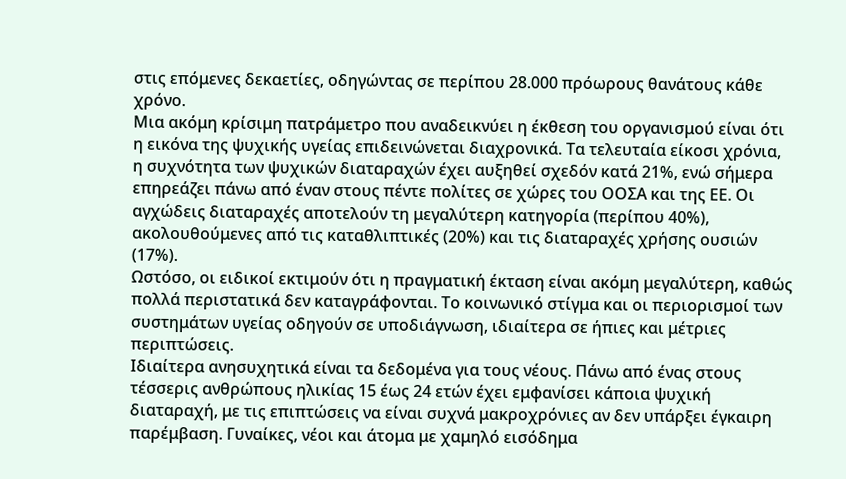στις επόμενες δεκαετίες, οδηγώντας σε περίπου 28.000 πρόωρους θανάτους κάθε χρόνο.
Μια ακόμη κρίσιμη πατράμετρο που αναδεικνύει η έκθεση του οργανισμού είναι ότι η εικόνα της ψυχικής υγείας επιδεινώνεται διαχρονικά. Τα τελευταία είκοσι χρόνια, η συχνότητα των ψυχικών διαταραχών έχει αυξηθεί σχεδόν κατά 21%, ενώ σήμερα επηρεάζει πάνω από έναν στους πέντε πολίτες σε χώρες του ΟΟΣΑ και της ΕΕ. Οι αγχώδεις διαταραχές αποτελούν τη μεγαλύτερη κατηγορία (περίπου 40%), ακολουθούμενες από τις καταθλιπτικές (20%) και τις διαταραχές χρήσης ουσιών (17%).
Ωστόσο, οι ειδικοί εκτιμούν ότι η πραγματική έκταση είναι ακόμη μεγαλύτερη, καθώς πολλά περιστατικά δεν καταγράφονται. Το κοινωνικό στίγμα και οι περιορισμοί των συστημάτων υγείας οδηγούν σε υποδιάγνωση, ιδιαίτερα σε ήπιες και μέτριες περιπτώσεις.
Ιδιαίτερα ανησυχητικά είναι τα δεδομένα για τους νέους. Πάνω από ένας στους τέσσερις ανθρώπους ηλικίας 15 έως 24 ετών έχει εμφανίσει κάποια ψυχική διαταραχή, με τις επιπτώσεις να είναι συχνά μακροχρόνιες αν δεν υπάρξει έγκαιρη παρέμβαση. Γυναίκες, νέοι και άτομα με χαμηλό εισόδημα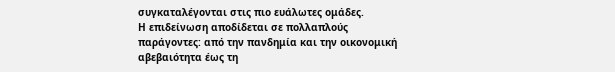συγκαταλέγονται στις πιο ευάλωτες ομάδες.
Η επιδείνωση αποδίδεται σε πολλαπλούς παράγοντες: από την πανδημία και την οικονομική αβεβαιότητα έως τη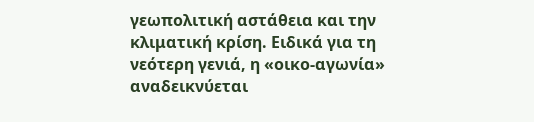γεωπολιτική αστάθεια και την κλιματική κρίση. Ειδικά για τη νεότερη γενιά, η «οικο-αγωνία» αναδεικνύεται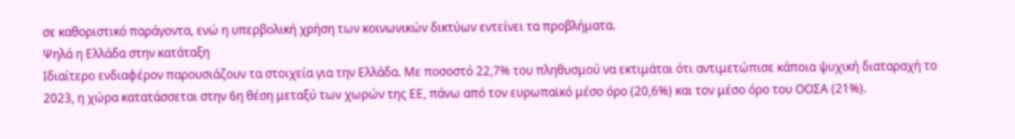σε καθοριστικό παράγοντα, ενώ η υπερβολική χρήση των κοινωνικών δικτύων εντείνει τα προβλήματα.
Ψηλά η Ελλάδα στην κατάταξη
Ιδιαίτερο ενδιαφέρον παρουσιάζουν τα στοιχεία για την Ελλάδα. Με ποσοστό 22,7% του πληθυσμού να εκτιμάται ότι αντιμετώπισε κάποια ψυχική διαταραχή το 2023, η χώρα κατατάσσεται στην 6η θέση μεταξύ των χωρών της ΕΕ, πάνω από τον ευρωπαϊκό μέσο όρο (20,6%) και τον μέσο όρο του ΟΟΣΑ (21%).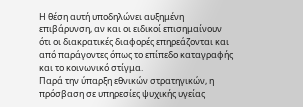Η θέση αυτή υποδηλώνει αυξημένη επιβάρυνση, αν και οι ειδικοί επισημαίνουν ότι οι διακρατικές διαφορές επηρεάζονται και από παράγοντες όπως το επίπεδο καταγραφής και το κοινωνικό στίγμα.
Παρά την ύπαρξη εθνικών στρατηγικών, η πρόσβαση σε υπηρεσίες ψυχικής υγείας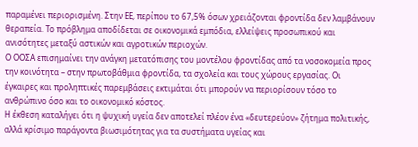παραμένει περιορισμένη. Στην ΕΕ, περίπου το 67,5% όσων χρειάζονται φροντίδα δεν λαμβάνουν θεραπεία. Το πρόβλημα αποδίδεται σε οικονομικά εμπόδια, ελλείψεις προσωπικού και ανισότητες μεταξύ αστικών και αγροτικών περιοχών.
Ο ΟΟΣΑ επισημαίνει την ανάγκη μετατόπισης του μοντέλου φροντίδας από τα νοσοκομεία προς την κοινότητα – στην πρωτοβάθμια φροντίδα, τα σχολεία και τους χώρους εργασίας. Οι έγκαιρες και προληπτικές παρεμβάσεις εκτιμάται ότι μπορούν να περιορίσουν τόσο το ανθρώπινο όσο και το οικονομικό κόστος.
Η έκθεση καταλήγει ότι η ψυχική υγεία δεν αποτελεί πλέον ένα «δευτερεύον» ζήτημα πολιτικής, αλλά κρίσιμο παράγοντα βιωσιμότητας για τα συστήματα υγείας και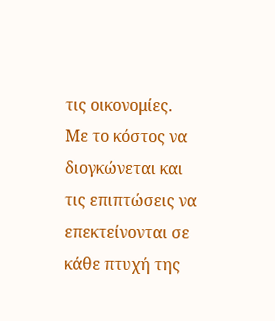τις οικονομίες. Με το κόστος να διογκώνεται και τις επιπτώσεις να επεκτείνονται σε κάθε πτυχή της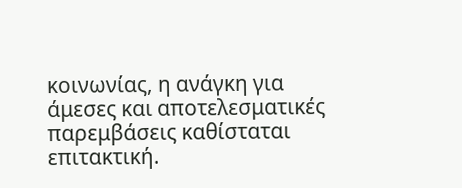κοινωνίας, η ανάγκη για άμεσες και αποτελεσματικές παρεμβάσεις καθίσταται επιτακτική.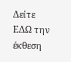Δείτε ΕΔΩ την έκθεση